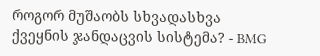როგორ მუშაობს სხვადასხვა ქვეყნის ჯანდაცვის სისტემა? - BMG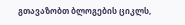გთავაზობთ ბლოგების ციკლს,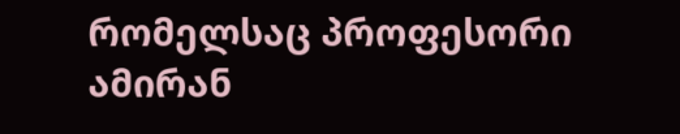რომელსაც პროფესორი ამირან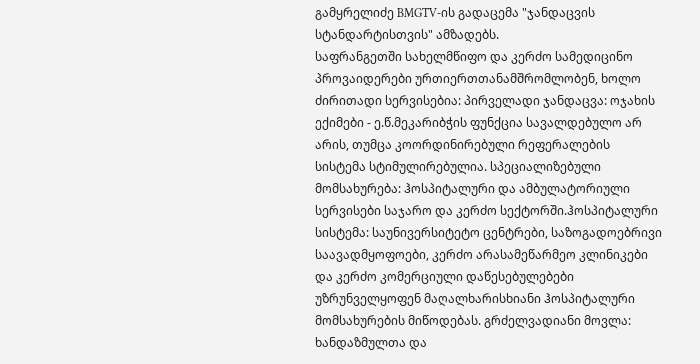გამყრელიძე BMGTV-ის გადაცემა "ჯანდაცვის სტანდარტისთვის" ამზადებს.
საფრანგეთში სახელმწიფო და კერძო სამედიცინო პროვაიდერები ურთიერთთანამშრომლობენ, ხოლო ძირითადი სერვისებია: პირველადი ჯანდაცვა: ოჯახის ექიმები - ე.წ.მეკარიბჭის ფუნქცია სავალდებულო არ არის, თუმცა კოორდინირებული რეფერალების სისტემა სტიმულირებულია. სპეციალიზებული მომსახურება: ჰოსპიტალური და ამბულატორიული სერვისები საჯარო და კერძო სექტორში.ჰოსპიტალური სისტემა: საუნივერსიტეტო ცენტრები, საზოგადოებრივი საავადმყოფოები, კერძო არასამეწარმეო კლინიკები და კერძო კომერციული დაწესებულებები უზრუნველყოფენ მაღალხარისხიანი ჰოსპიტალური მომსახურების მიწოდებას. გრძელვადიანი მოვლა: ხანდაზმულთა და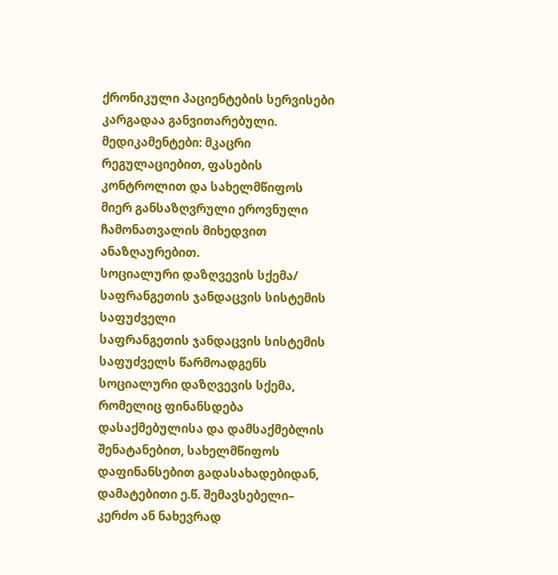ქრონიკული პაციენტების სერვისები კარგადაა განვითარებული. მედიკამენტები: მკაცრი რეგულაციებით, ფასების კონტროლით და სახელმწიფოს მიერ განსაზღვრული ეროვნული ჩამონათვალის მიხედვით ანაზღაურებით.
სოციალური დაზღვევის სქემა/ საფრანგეთის ჯანდაცვის სისტემის საფუძველი
საფრანგეთის ჯანდაცვის სისტემის საფუძველს წარმოადგენს სოციალური დაზღვევის სქემა, რომელიც ფინანსდება დასაქმებულისა და დამსაქმებლის შენატანებით, სახელმწიფოს დაფინანსებით გადასახადებიდან, დამატებითი ე.წ. შემავსებელი– კერძო ან ნახევრად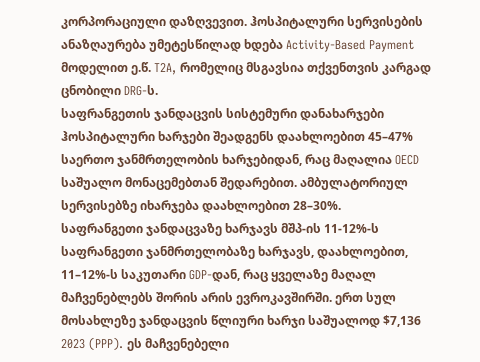კორპორაციული დაზღვევით. ჰოსპიტალური სერვისების ანაზღაურება უმეტესწილად ხდება Activity-Based Payment მოდელით ე.წ. T2A, რომელიც მსგავსია თქვენთვის კარგად ცნობილი DRG-ს.
საფრანგეთის ჯანდაცვის სისტემური დანახარჯები
ჰოსპიტალური ხარჯები შეადგენს დაახლოებით 45–47% საერთო ჯანმრთელობის ხარჯებიდან, რაც მაღალია OECD საშუალო მონაცემებთან შედარებით. ამბულატორიულ სერვისებზე იხარჯება დაახლოებით 28–30%.
საფრანგეთი ჯანდაცვაზე ხარჯავს მშპ-ის 11-12%-ს
საფრანგეთი ჯანმრთელობაზე ხარჯავს, დაახლოებით, 11–12%-ს საკუთარი GDP-დან, რაც ყველაზე მაღალ მაჩვენებლებს შორის არის ევროკავშირში. ერთ სულ მოსახლეზე ჯანდაცვის წლიური ხარჯი საშუალოდ $7,136 2023 (PPP). ეს მაჩვენებელი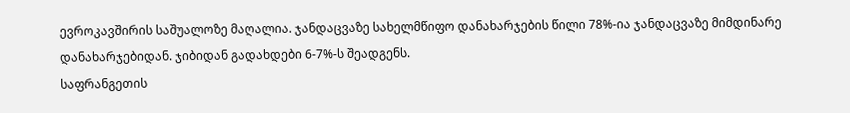ევროკავშირის საშუალოზე მაღალია. ჯანდაცვაზე სახელმწიფო დანახარჯების წილი 78%-ია ჯანდაცვაზე მიმდინარე დანახარჯებიდან. ჯიბიდან გადახდები 6-7%-ს შეადგენს.
საფრანგეთის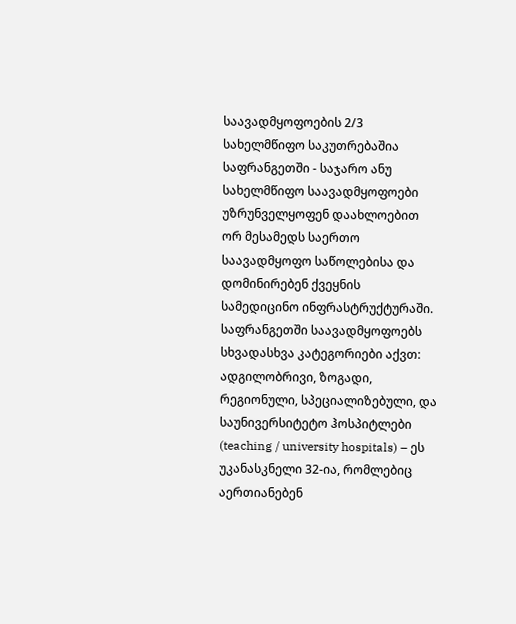საავადმყოფოების 2/3 სახელმწიფო საკუთრებაშია
საფრანგეთში - საჯარო ანუ სახელმწიფო საავადმყოფოები უზრუნველყოფენ დაახლოებით ორ მესამედს საერთო საავადმყოფო საწოლებისა და დომინირებენ ქვეყნის სამედიცინო ინფრასტრუქტურაში. საფრანგეთში საავადმყოფოებს სხვადასხვა კატეგორიები აქვთ: ადგილობრივი, ზოგადი, რეგიონული, სპეციალიზებული, და საუნივერსიტეტო ჰოსპიტლები (teaching / university hospitals) – ეს უკანასკნელი 32-ია, რომლებიც აერთიანებენ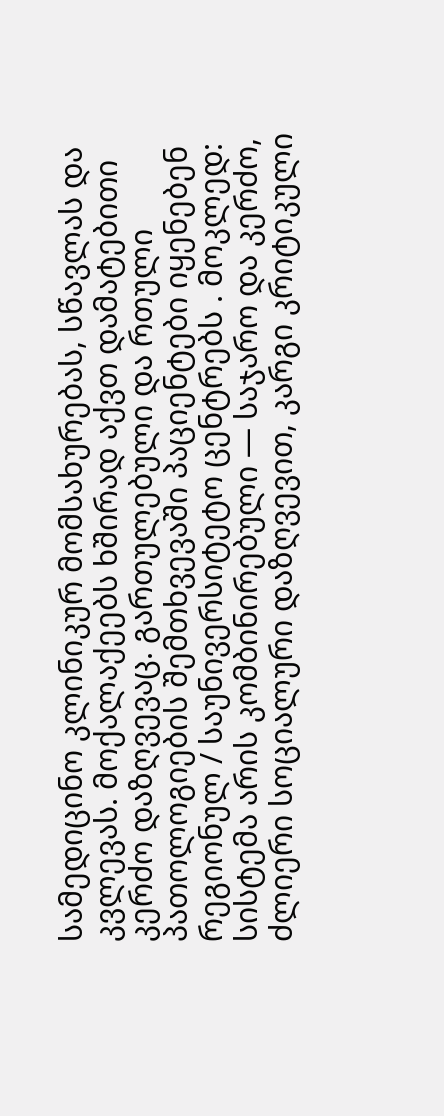სამედიცინო კლინიკურ მომსახურებას, სწავლას და კვლევას. მოქალაქეებს ხშირად აქვთ დამატებითი კერძო დაზღვევაც. გართულებული და რთული პათოლოგიების შემთხვევაში პაციენტები იყენებენ რეგიონულ / საუნივერსიტეტო ცენტრებს . მოკლედ: სისტემა არის კომბინირებული — საჯარო და კერძო, ძლიერი სოციალური დაზღვევით, კარგი კრიტიკული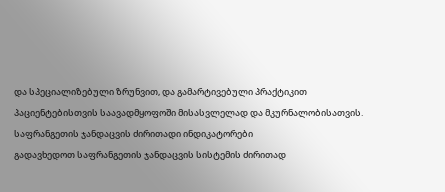და სპეციალიზებული ზრუნვით, და გამარტივებული პრაქტიკით პაციენტებისთვის საავადმყოფოში მისასვლელად და მკურნალობისათვის.
საფრანგეთის ჯანდაცვის ძირითადი ინდიკატორები
გადავხედოთ საფრანგეთის ჯანდაცვის სისტემის ძირითად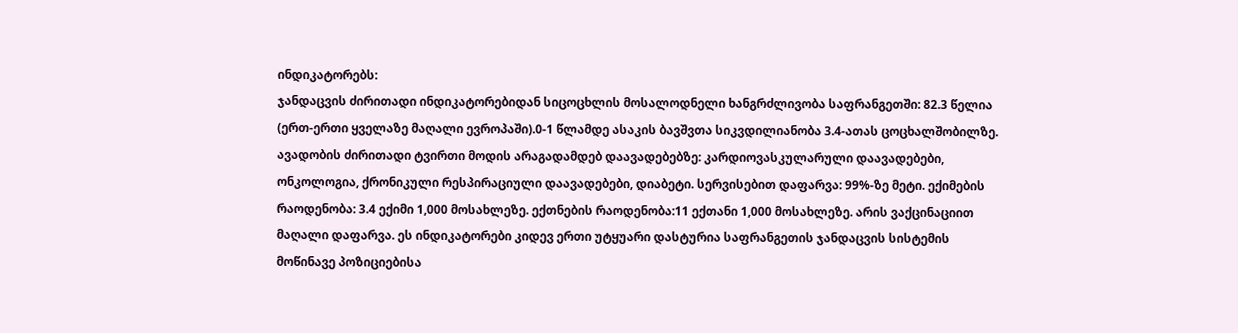ინდიკატორებს:
ჯანდაცვის ძირითადი ინდიკატორებიდან სიცოცხლის მოსალოდნელი ხანგრძლივობა საფრანგეთში: 82.3 წელია (ერთ-ერთი ყველაზე მაღალი ევროპაში).0-1 წლამდე ასაკის ბავშვთა სიკვდილიანობა 3.4-ათას ცოცხალშობილზე. ავადობის ძირითადი ტვირთი მოდის არაგადამდებ დაავადებებზე: კარდიოვასკულარული დაავადებები, ონკოლოგია, ქრონიკული რესპირაციული დაავადებები, დიაბეტი. სერვისებით დაფარვა: 99%-ზე მეტი. ექიმების რაოდენობა: 3.4 ექიმი 1,000 მოსახლეზე. ექთნების რაოდენობა:11 ექთანი 1,000 მოსახლეზე. არის ვაქცინაციით მაღალი დაფარვა. ეს ინდიკატორები კიდევ ერთი უტყუარი დასტურია საფრანგეთის ჯანდაცვის სისტემის მოწინავე პოზიციებისა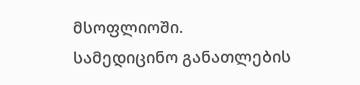მსოფლიოში.
სამედიცინო განათლების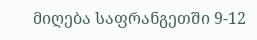მიღება საფრანგეთში 9-12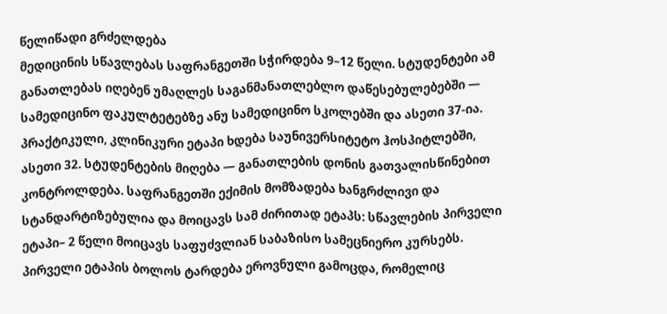წელიწადი გრძელდება
მედიცინის სწავლებას საფრანგეთში სჭირდება 9–12 წელი. სტუდენტები ამ განათლებას იღებენ უმაღლეს საგანმანათლებლო დაწესებულებებში — სამედიცინო ფაკულტეტებზე ანუ სამედიცინო სკოლებში და ასეთი 37-ია. პრაქტიკული, კლინიკური ეტაპი ხდება საუნივერსიტეტო ჰოსპიტლებში, ასეთი 32. სტუდენტების მიღება — განათლების დონის გათვალისწინებით კონტროლდება. საფრანგეთში ექიმის მომზადება ხანგრძლივი და სტანდარტიზებულია და მოიცავს სამ ძირითად ეტაპს: სწავლების პირველი ეტაპი– 2 წელი მოიცავს საფუძვლიან საბაზისო სამეცნიერო კურსებს. პირველი ეტაპის ბოლოს ტარდება ეროვნული გამოცდა, რომელიც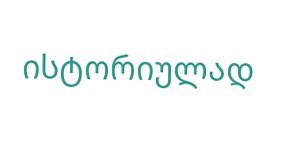ისტორიულად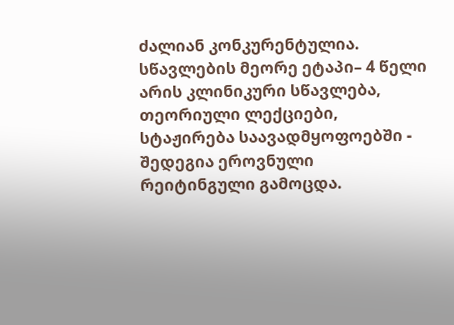ძალიან კონკურენტულია. სწავლების მეორე ეტაპი– 4 წელი არის კლინიკური სწავლება, თეორიული ლექციები, სტაჟირება საავადმყოფოებში - შედეგია ეროვნული რეიტინგული გამოცდა.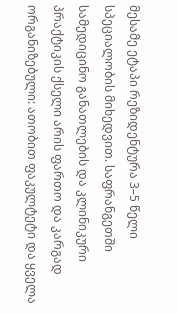მესამე ეტაპი რეზიდენტურა 3–5 წელი სპეციალობის მიხედვით. საფრანგეთში სამედიცინო განათლების და კლინიკური პრაქტიკის ქსელი არის ფართო და კარგად ორგანიზებული: ათობით ფაკულტეტი და ყველა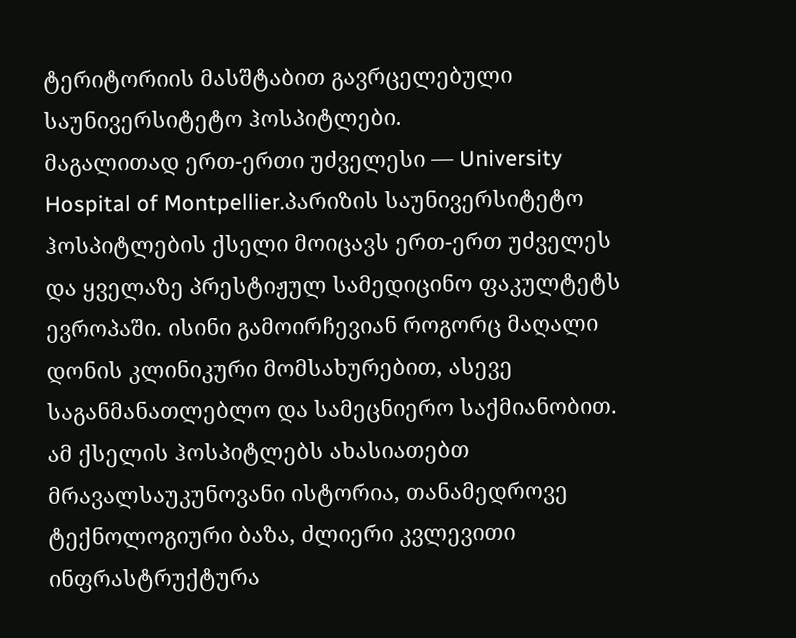ტერიტორიის მასშტაბით გავრცელებული საუნივერსიტეტო ჰოსპიტლები.
მაგალითად ერთ-ერთი უძველესი — University Hospital of Montpellier.პარიზის საუნივერსიტეტო ჰოსპიტლების ქსელი მოიცავს ერთ-ერთ უძველეს და ყველაზე პრესტიჟულ სამედიცინო ფაკულტეტს ევროპაში. ისინი გამოირჩევიან როგორც მაღალი დონის კლინიკური მომსახურებით, ასევე საგანმანათლებლო და სამეცნიერო საქმიანობით. ამ ქსელის ჰოსპიტლებს ახასიათებთ მრავალსაუკუნოვანი ისტორია, თანამედროვე ტექნოლოგიური ბაზა, ძლიერი კვლევითი ინფრასტრუქტურა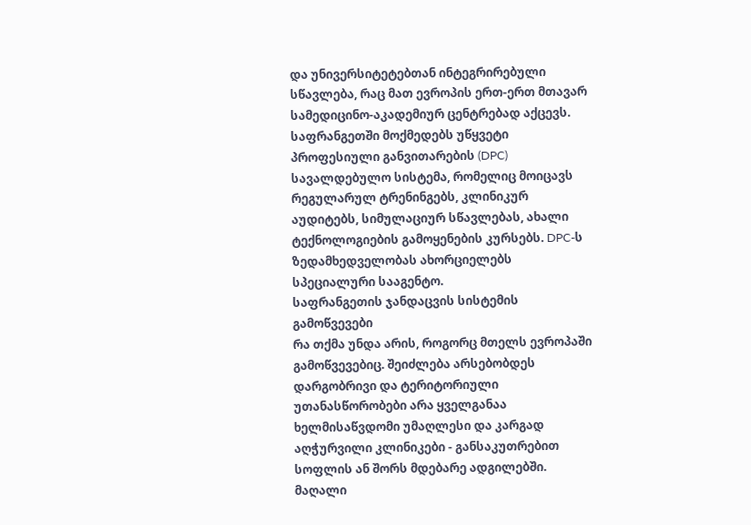და უნივერსიტეტებთან ინტეგრირებული სწავლება, რაც მათ ევროპის ერთ-ერთ მთავარ სამედიცინო-აკადემიურ ცენტრებად აქცევს. საფრანგეთში მოქმედებს უწყვეტი პროფესიული განვითარების (DPC) სავალდებულო სისტემა, რომელიც მოიცავს რეგულარულ ტრენინგებს, კლინიკურ აუდიტებს, სიმულაციურ სწავლებას, ახალი ტექნოლოგიების გამოყენების კურსებს. DPC-ს ზედამხედველობას ახორციელებს სპეციალური სააგენტო.
საფრანგეთის ჯანდაცვის სისტემის გამოწვევები
რა თქმა უნდა არის, როგორც მთელს ევროპაში გამოწვევებიც. შეიძლება არსებობდეს დარგობრივი და ტერიტორიული უთანასწორობები არა ყველგანაა ხელმისაწვდომი უმაღლესი და კარგად აღჭურვილი კლინიკები - განსაკუთრებით სოფლის ან შორს მდებარე ადგილებში.
მაღალი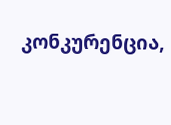კონკურენცია,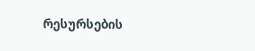რესურსების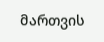მართვის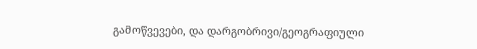გამოწვევები, და დარგობრივი/გეოგრაფიული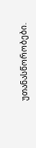უთანასწორობები.